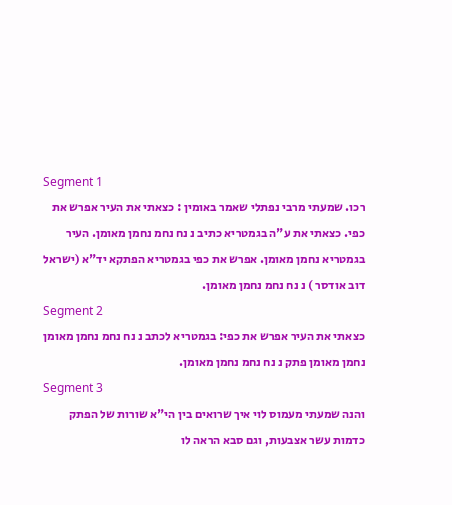Segment 1
רכו. שמעתי מרבי נפתלי שאמר באומין : כצאתי את העיר אפרש את כפי. כצאתי את ע"ה בגמטריא כתיב נ נח נחמ נחמן מאומן. העיר בגמטריא נחמן מאומן. אפרש את כפי בגמטריא הפתקא יד"א (ישראל דוב אודסר ) נ נח נחמ נחמן מאומן.
Segment 2
כצאתי את העיר אפרש את כפי: בגמטריא לכתב נ נח נחמ נחמן מאומן נחמן מאומן פתק נ נח נחמ נחמן מאומן.
Segment 3
והנה שמעתי מעמוס לוי איך שרואים בין הי"א שורות של הפתק כדמות עשר אצבעות, וגם סבא הראה לו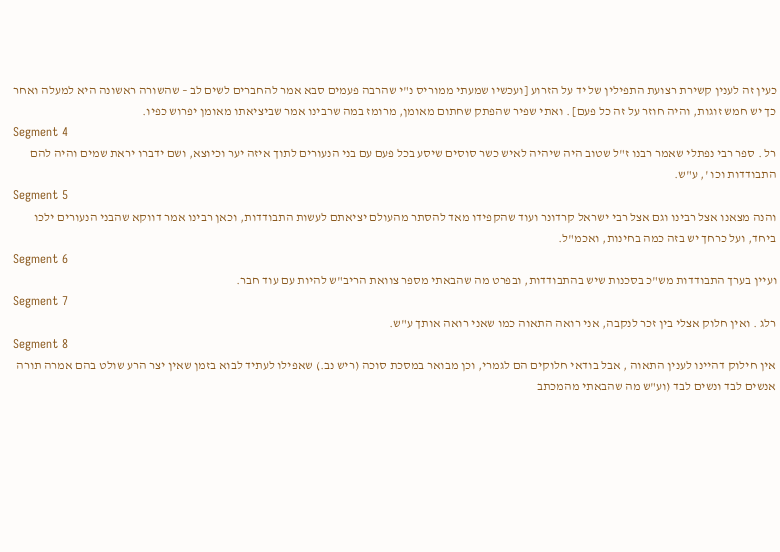כעין זה לענין קשירת רצועת התפילין של יד על הזרוע [ועכשיו שמעתי ממוריס נ"י שהרבה פעמים סבא אמר להחברים לשים לב – שהשורה ראשונה היא למעלה ואחר כך יש חמש זוגות, והיה חוזר על זה כל פעם] . ואתי שפיר שהפתק שחתום מאומן, מרומז במה שרבינו אמר שביציאתו מאומן יפרוש כפיו.
Segment 4
רל . ספר רבי נפתלי שאמר רבנו ז"ל שטוב היה שיהיה לאיש כשר סוסים שיסע בכל פעם עם בני הנעורים לתוך איזה יער וכיוצא, ושם ידברו יראת שמים והיה להם התבודדות וכו ', ע"ש.
Segment 5
והנה מצאנו אצל רבינו וגם אצל רבי ישראל קרדונר ועוד שהקפידו מאד להסתר מהעולם יציאתם לעשות התבודדות, וכאן רבינו אמר דווקא שהבני הנעורים ילכו ביחד, ועל כרחך יש בזה כמה בחינות, ואכמ"ל.
Segment 6
ועיין בערך התבודדות מש"כ בסכנות שיש בהתבודדות, ובפרט מה שהבאתי מספר צוואת הריב"ש להיות עם עוד חבר.
Segment 7
רלג . ואין חלוק אצלי בין זכר לנקבה, אני רואה התאוה כמו שאני רואה אותך ע"ש.
Segment 8
אין חילוק דהיינו לענין התאוה , אבל בודאי חלוקים הם לגמרי, וכן מבואר במסכת סוכה (ריש נב.) שאפילו לעתיד לבוא בזמן שאין יצר הרע שולט בהם אמרה תורה אנשים לבד ונשים לבד (וע"ש מה שהבאתי מהמכתב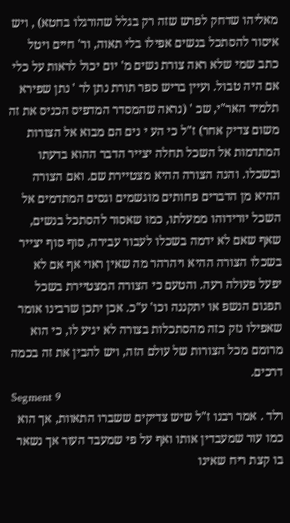מאליהו שדחק לפרש שזה רק בגלל שהורגלו בחטא) , ויש איסור להסתכל בנשים אפילו בלי תאוה, ור' חיים ויטל כתב שמי שלא ראה צורת נשים מ' יום יכול לראות על כלי אם היה טבול. ועיין בריש ספר תורת נתן לר ' נתן שפירא תלמיד האר"י, שכ ' (נראה שהמסדר המדפיס הכניס את זה משום צדיק אחר) ז"ל כי הע י נים הם מבוא אל הצורות המתדמות אל השכל תחלה יצייר הדבר ההוא בדעתו ובשכלו. והנה הצורה ההיא מצטיירת שם. ואם הצורה ההיא מן הדברים פחותים מוגשמים וגסים המתדמים אל השכל יורידוהו ממעלתו, כמו שאסור להסתכל בנשים, שאף שאם לא ידמה בשכלו לעבור עבירה, סוף סוף יצייר בשכלו הצורה ההיא ויהרהר מה שאין ראוי אף אם לא יפעל פעולה רעה. והטעם כי הצורה המצטיירת בשכל תפגום הנשפ או יתקננה וכו' ע"כ. אכן יתכן שרבינו אומר שאפילו נזק כזה מהסתכלות בצורה לא יגיע לו, כי הוא מרומם מכל הצורות של עולם הזה, ויש להבין את זה בכמה דרכים.
Segment 9
רלד . אמר רבנו ז"ל שיש צדיקים ששברו התאוות, אך הוא כמו עור שמעבדין אותו ואף על פי שמעבד העור אך נשאר בו קצת ריח שאינו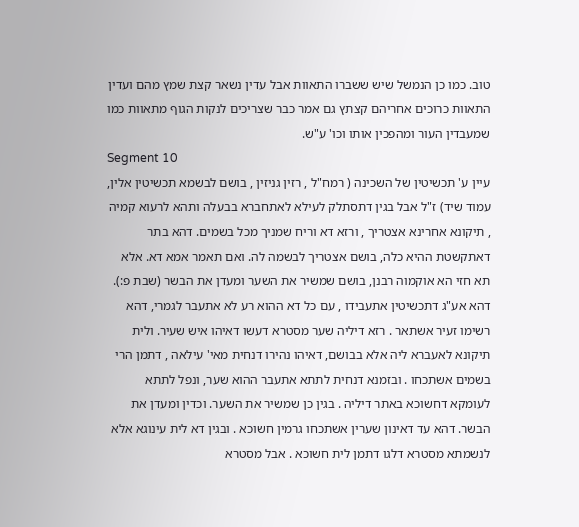טוב. כמו כן הנמשל שיש ששברו התאוות אבל עדין נשאר קצת שמץ מהם ועדין התאוות כרוכים אחריהם קצתץ גם אמר כבר שצריכים לנקות הגוף מתאוות כמו שמעבדין העור ומהפכין אותו וכו' ע"ש.
Segment 10
עיין ע' תכשיטין של השכינה ( רמח"ל , רזין גניזין , בושם לבשמא תכשיטין אלין, עמוד שיד) ז"ל אבל בגין דתסתלק לעילא לאתחברא בבעלה ותהא לרעוא קמיה , תיקונא אחרינא אצטריך , ורזא דא וריח שמניך מכל בשמים. דהא בתר דאתקשטת ההיא כלה, בושם אצטריך לבשמה לה. ואם תאמר אמא דא. אלא תא חזי הא אוקמוה רבנן, בושם שמשיר את השער ומעדן את הבשר (שבת פ:). דהא אע"ג דתכשיטין אתעבידו , עם כל דא ההוא רע לא אתעבר לגמרי, דהא רשימו זעיר אשתאר . רזא דיליה שער מסטרא דעשו דאיהו איש שעיר. ולית תיקונא לאעברא ליה אלא בבושם, דאיהו נהירו דנחית מאי' עילאה , דתמן הרי בשמים אשתכחו . ובזמנא דנחית לתתא אתעבר ההוא שער, ונפל לתתא לעומקא דחשוכא באתר דיליה . בגין כן שמשיר את השער. וכדין ומעדן את הבשר. דהא עד דאינון שערין אשתכחו גרמין חשוכא . ובגין דא לית עינוגא אלא לנשמתא מסטרא דלגו דתמן לית חשוכא . אבל מסטרא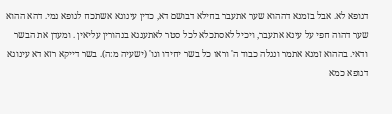דגופא לא. אבל בזמנא דההוא שער אתעבר בחילא דבושם דא, כדין עינוגא אשתכח לגופא נמי. דהא ההוא שער דהוה חפי על עינא אתעבר, ויכיל לאסתכלא לכל סטר לאתענגא בנהורין עליאין . ומעדן את הבשר ודאי. בההוא זמנא אתמר ונגלה כבוד ה' וראו כל בשר יחידו וגו' (ישעיה מ:ה). בשר דייקא רזא דא עינוגא דגופא כמא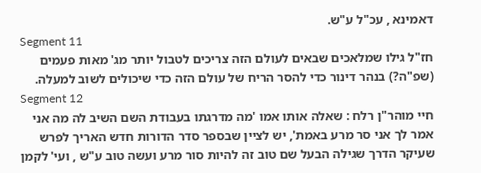דאמינא , עכ"ל ע"ש.
Segment 11
חז"ל גילו שמלאכים שבאים לעולם הזה צריכים לטבול יותר מג' מאות פעמים (שפ"ה?) בנהר דינור כדי להסר הריח של עולם הזה כדי שיכולים לשוב למעלה.
Segment 12
חיי מוהר"ן רלח : שאלה אותו אמו 'מה מדרגתו בעבודת השם השיב לה מה אני אמר לך אני סר מרע באמת', יש לציין שבספר סדר הדורות חדש האריך לפרש שעיקר הדרך שגילה הבעל שם טוב זה להיות סור מרע ועשה טוב ע"ש , ועי' לקמן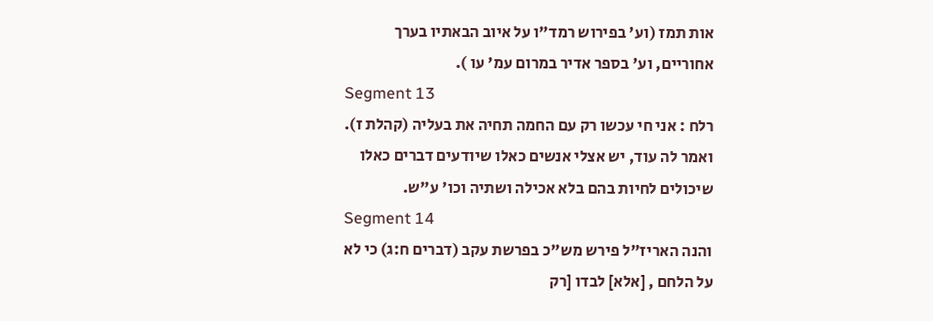אות תמז (וע' בפירוש רמד"ו על איוב הבאתיו בערך אחוריים, וע' בספר אדיר במרום עמ' עו ).
Segment 13
רלח : אני חי עכשו רק עם החמה תחיה את בעליה (קהלת ז). ואמר לה עוד, יש אצלי אנשים כאלו שיודעים דברים כאלו שיכולים לחיות בהם בלא אכילה ושתיה וכו' ע"ש.
Segment 14
והנה האריז"ל פירש מש"כ בפרשת עקב (דברים ח:ג) כי לא על הלחם , [אלא] לבדו [רק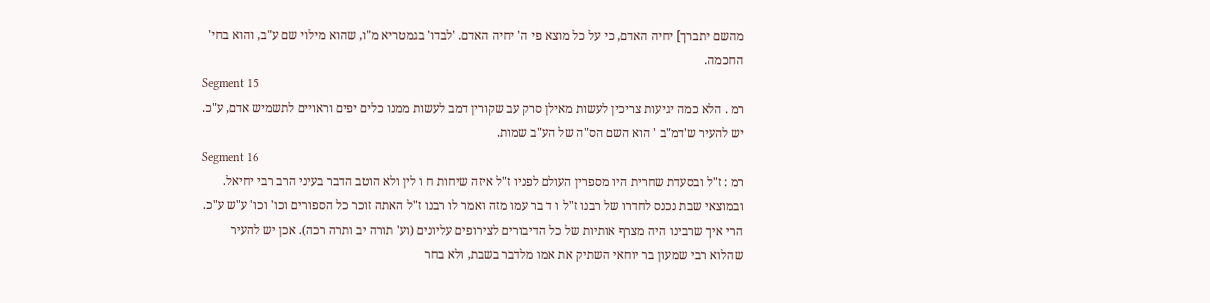מהשם יתברך] יחיה האדם, כי על כל מוצא פי ה' יחיה האדם. 'לבדו' בגמטריא מ"ו, שהוא מילוי שם ע"ב, והוא בחי' החכמה.
Segment 15
רמ . הלא כמה יגיעות צריכין לעשות מאילן סרק עב שקורין דמב לעשות ממנו כלים יפים וראויים לתשמיש אדם, ע"כ. יש להעיר ש'דמ"ב ' הוא השם הס"ה של הע"ב שמות.
Segment 16
רמ : ז"ל ובסעדת שחרית היו מספרין העולם לפניו ז"ל איזה שיחות ח ו לין ולא הוטב הדבר בעיני הרב רבי יחיאל. ובמוצאי שבת נכנס לחדרו של רבנו ז"ל ו ד בר עמו מזה ואמר לו רבנו ז"ל האתה זוכר כל הספורים וכו' וכו' ע"ש ע"כ. הרי איך שרבינו היה מצרף אותיות של כל הדיבורים לצירופים עליונים (וע' תורה יב ותרה רכה). אכן יש להעיר שהלוא רבי שמעון בר יוחאי השתיק את אמו מלדבר בשבת, ולא בחר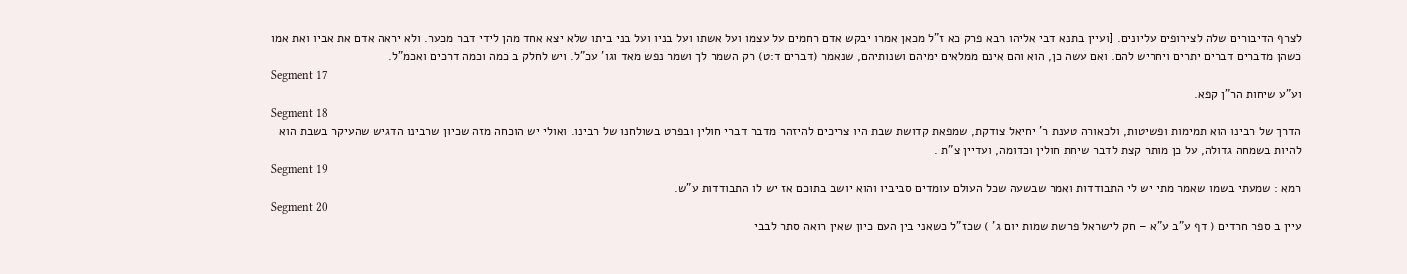לצרף הדיבורים שלה לצירופים עליונים. [ועיין בתנא דבי אליהו רבא פרק כא ז"ל מכאן אמרו יבקש אדם רחמים על עצמו ועל אשתו ועל בניו ועל בני ביתו שלא יצא אחד מהן לידי דבר מכער. ולא יראה אדם את אביו ואת אמו כשהן מדברים דברים יתרים ויחריש להם. ואם עשה כן, הוא והם אינם ממלאים ימיהם ושנותיהם, שנאמר (דברים ד:ט) רק השמר לך ושמר נפש מאד וגו' עכ"ל. ויש לחלק ב כמה וכמה דרכים ואכמ"ל.
Segment 17
וע"ע שיחות הר"ן קפא.
Segment 18
הדרך של רבינו הוא תמימות ופשיטות, ולכאורה טענת ר' יחיאל צודקת, שמפאת קדושת שבת היו צריכים להיזהר מדבר דברי חולין ובפרט בשולחנו של רבינו. ואולי יש הוכחה מזה שכיון שרבינו הדגיש שהעיקר בשבת הוא להיות בשמחה גדולה, על כן מותר קצת לדבר שיחת חולין וכדומה, ועדיין צ"ת .
Segment 19
רמא : שמעתי בשמו שאמר מתי יש לי התבודדות ואמר שבשעה שכל העולם עומדים סביביו והוא יושב בתוכם אז יש לו התבודדות ע"ש.
Segment 20
עיין ב ספר חרדים ( דף ע"ב ע"א – חק לישראל פרשת שמות יום ג' ) שכז"ל כשאני בין העם כיון שאין רואה סתר לבבי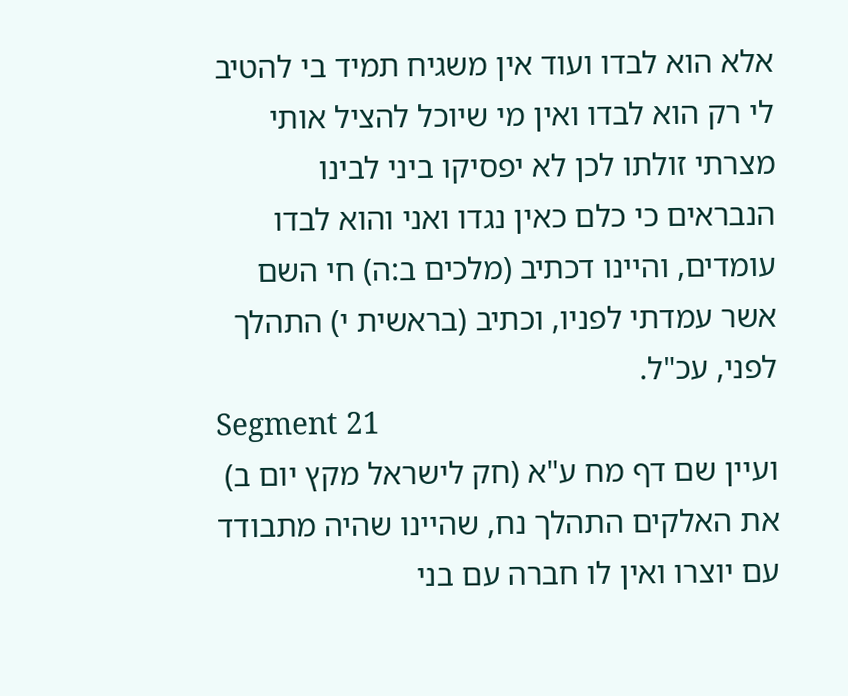אלא הוא לבדו ועוד אין משגיח תמיד בי להטיב לי רק הוא לבדו ואין מי שיוכל להציל אותי מצרתי זולתו לכן לא יפסיקו ביני לבינו הנבראים כי כלם כאין נגדו ואני והוא לבדו עומדים, והיינו דכתיב (מלכים ב:ה) חי השם אשר עמדתי לפניו, וכתיב (בראשית י) התהלך לפני, עכ"ל.
Segment 21
ועיין שם דף מח ע"א (חק לישראל מקץ יום ב) את האלקים התהלך נח, שהיינו שהיה מתבודד עם יוצרו ואין לו חברה עם בני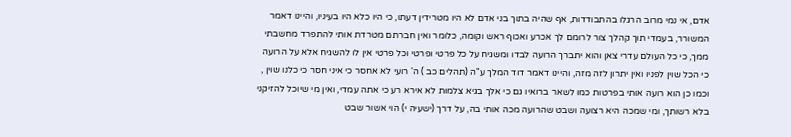אדם, אי נמי מרוב הרגלו בהתבודדות, אף שהיה בתוך בני אדם לא היו מטרידין דעתו, כי היו כלא היו בעיניו, והיינו דאמר המשורר, בעמדי תוך קהלך צור לרומם לך אכרע ואכוף ראש וקומה, כלומר ואין חברתם מטרדת אותי להתפרד מחשבתי ממך, כי כל העולם עדרי צאן והוא יתברך הרועה לבדו ומשגיח על כל פרטי ופרטי וכל פרטי אין לו להשגיח אלא על הרועה כי הכל שוין לפניו ואין יתרון לזה מזה, והיינו דאמר דוד המלך ע"ה (תהלים כב ) ה' רועי לא אחסר כי איני חסר כי כלנו שוין , וכמו כן הוא רועה אותי בפרטות כמו לשאר ברואיו גם כי אלך בגיא צלמות לא אירא רע כי אתה עמדי, ואין מי שיוכל להזיקני בלא רשותך, ומי שמכה היא רצועה ושבט שהרועה מכה אותי בה, על דרך (ישעיה י) הוי אשור שבט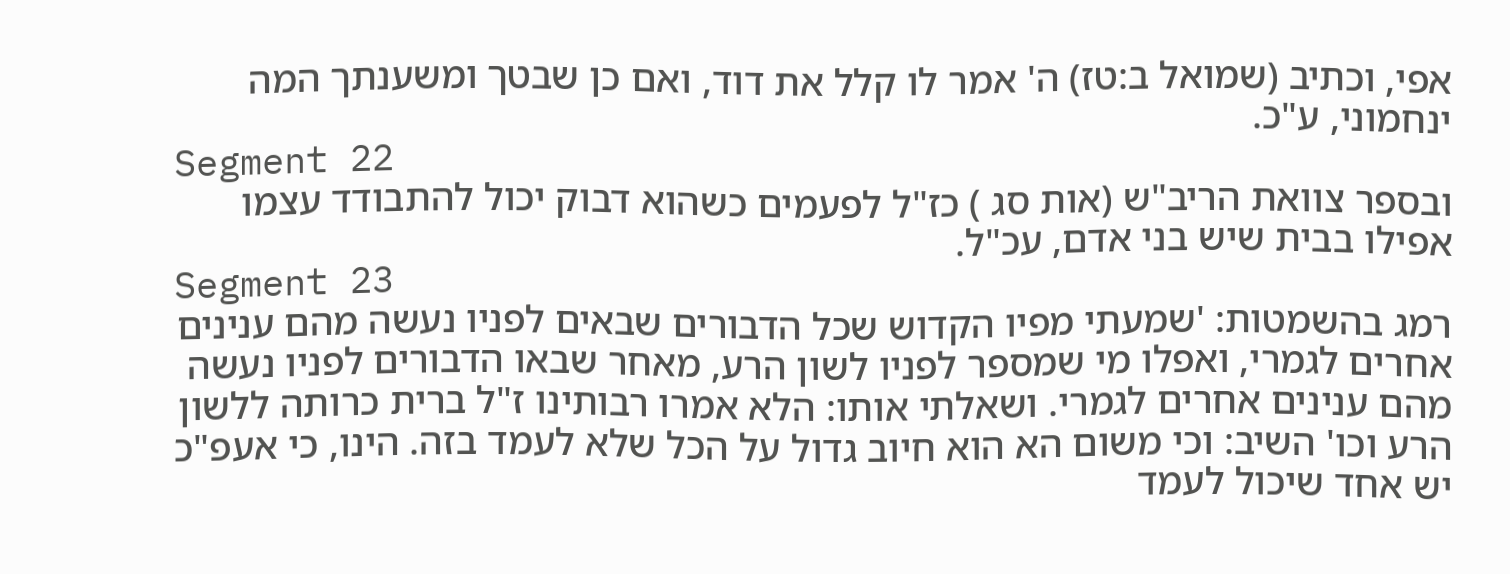אפי, וכתיב (שמואל ב:טז) ה' אמר לו קלל את דוד, ואם כן שבטך ומשענתך המה ינחמוני, ע"כ.
Segment 22
ובספר צוואת הריב"ש (אות סג ) כז"ל לפעמים כשהוא דבוק יכול להתבודד עצמו אפילו בבית שיש בני אדם, עכ"ל.
Segment 23
רמג בהשמטות: 'שמעתי מפיו הקדוש שכל הדבורים שבאים לפניו נעשה מהם ענינים אחרים לגמרי, ואפלו מי שמספר לפניו לשון הרע, מאחר שבאו הדבורים לפניו נעשה מהם ענינים אחרים לגמרי. ושאלתי אותו: הלא אמרו רבותינו ז"ל ברית כרותה ללשון הרע וכו' השיב: וכי משום הא הוא חיוב גדול על הכל שלא לעמד בזה. הינו, כי אעפ"כ יש אחד שיכול לעמד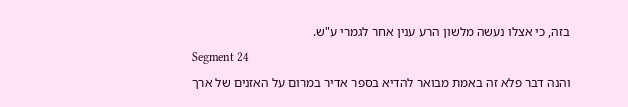בזה, כי אצלו נעשה מלשון הרע ענין אחר לגמרי ע"ש.
Segment 24
והנה דבר פלא זה באמת מבואר להדיא בספר אדיר במרום על האזנים של ארך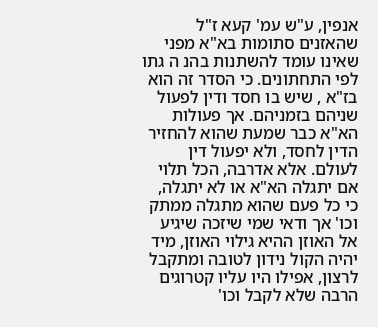אנפין, ע"ש עמ' קעא ז"ל שהאזנים סתומות בא"א מפני שאינו עומד להשתנות בהנ ה גתו לפי התחתונים. כי הסדר זה הוא בז"א , שיש בו חסד ודין לפעול שניהם בזמניהם. אך פעולות הא"א כבר שמעת שהוא להחזיר הדין לחסד, ולא יפעול דין לעולם. אלא אדרבה, הכל תלוי אם יתגלה הא"א או לא יתגלה, כי כל פעם שהוא מתגלה ממתק וכו' אך ודאי שמי שיזכה שיגיע אל האוזן ההיא גילוי האוזן, מיד יהיה הקול נידון לטובה ומתקבל לרצון, אפילו היו עליו קטרוגים הרבה שלא לקבל וכו'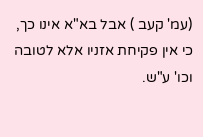(עמ' קעב ) אבל בא"א אינו כך, כי אין פקיחת אזניו אלא לטובה וכו' ע"ש.